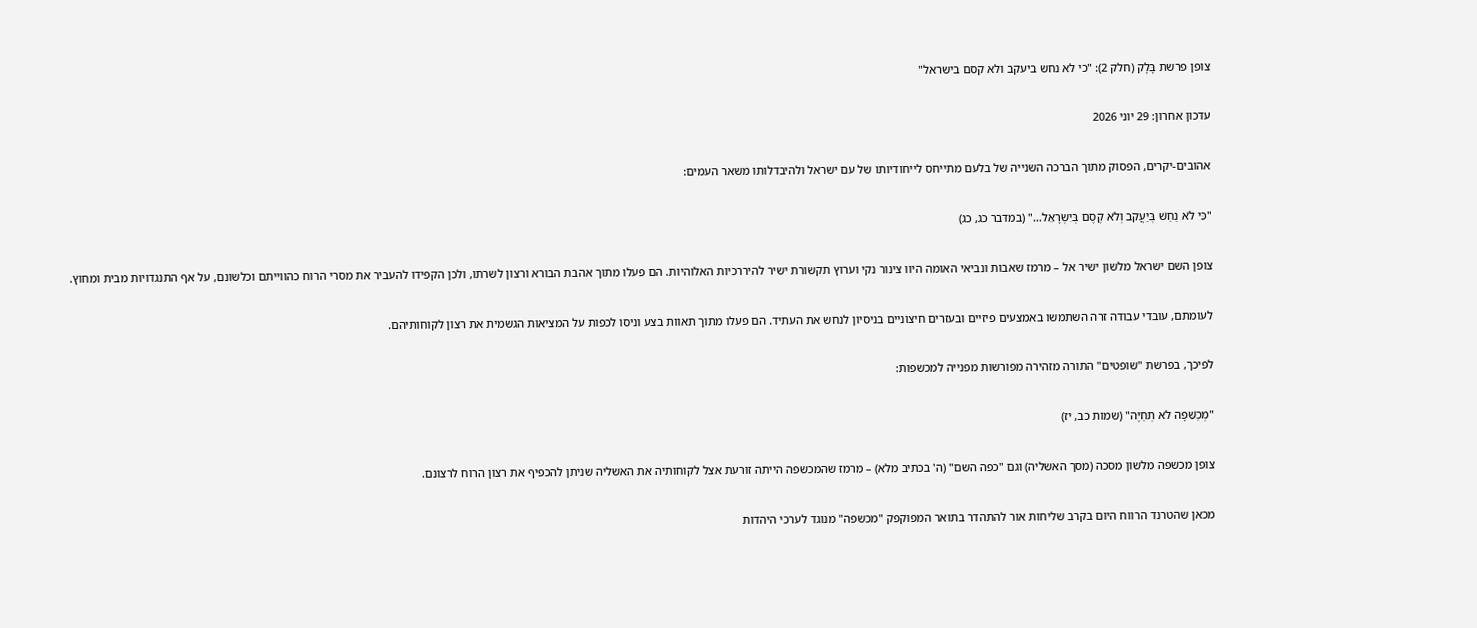צופן פרשת בָּלָק (חלק 2): "כי לא נחש ביעקב ולא קסם בישראל"

עדכון אחרון: 29 יוני 2026

אהובים-יקרים, הפסוק מתוך הברכה השנייה של בלעם מתייחס לייחודיותו של עם ישראל ולהיבדלותו משאר העמים:

"כִּי לֹא נַחַשׁ בְּיַעֲקֹב וְלֹא קֶסֶם בְּיִשְׂרָאֵל…" (במדבר כג, כג)

צופן השם ישראל מלשון ישיר אל – מרמז שאבות ונביאי האומה היוו צינור נקי וערוץ תקשורת ישיר להיררכיות האלוהיות. הם פעלו מתוך אהבת הבורא ורצון לשרתו, ולכן הקפידו להעביר את מסרי הרוח כהווייתם וכלשונם, על אף התנגדויות מבית ומחוץ.

לעומתם, עובדי עבודה זרה השתמשו באמצעים פיזיים ובעזרים חיצוניים בניסיון לנחש את העתיד. הם פעלו מתוך תאוות בצע וניסו לכפות על המציאות הגשמית את רצון לקוחותיהם.

לפיכך, בפרשת "שופטים" התורה מזהירה מפורשות מפנייה למכשפות:

"מְכַשֵּׁפָה לֹא תְחַיֶּה" (שמות כב, יז)

צופן מכשפה מלשון מסכה (מסך האשליה) וגם "כפה השם" (ה' בכתיב מלא) – מרמז שהמכשפה הייתה זורעת אצל לקוחותיה את האשליה שניתן להכפיף את רצון הרוח לרצונם.

מכאן שהטרנד הרווח היום בקרב שליחות אור להתהדר בתואר המפוקפק "מכשפה" מנוגד לערכי היהדות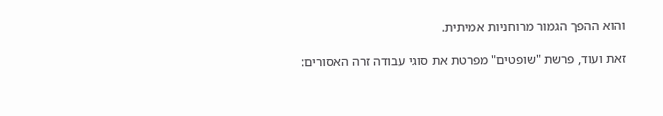והוא ההפך הגמור מרוחניות אמיתית.

זאת ועוד, פרשת "שופטים" מפרטת את סוגי עבודה זרה האסורים: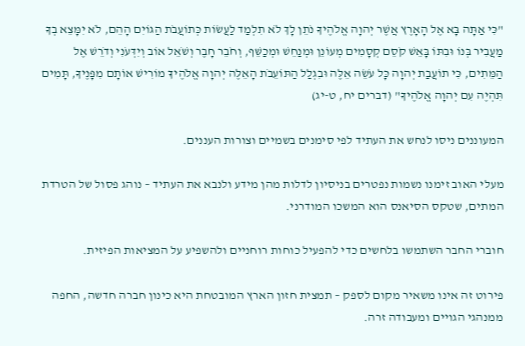"כִּי אַתָּה בָּא אֶל הָאָרֶץ אֲשֶׁר יְהוָה אֱלֹהֶיךָ נֹתֵן לָךְ לֹא תִלְמַד לַעֲשׂוֹת כְּתוֹעֲבֹת הַגּוֹיִם הָהֵם, לֹא יִמָּצֵא בְךָ מַעֲבִיר בְּנוֹ וּבִתּוֹ בָּאֵשׁ קֹסֵם קְסָמִים מְעוֹנֵן וּמְנַחֵשׁ וּמְכַשֵּׁף, וְחֹבֵר חָבֶר וְשֹׁאֵל אוֹב וְיִדְּעֹנִי וְדֹרֵשׁ אֶל הַמֵּתִים, כִּי תוֹעֲבַת יְהוָה כָּל עֹשֵׂה אֵלֶּה וּבִגְלַל הַתּוֹעֵבֹת הָאֵלֶּה יְהוָה אֱלֹהֶיךָ מוֹרִישׁ אוֹתָם מִפָּנֶיךָ, תָּמִים תִּהְיֶה עִם יְהוָה אֱלֹהֶיךָ" (דברים יח, ט-יג)

המעוננים ניסו לנחש את העתיד לפי סימנים בשמיים וצורות העננים.

מעלי האוב זימנו נשמות נפטרים בניסיון לדלות מהן מידע ולנבא את העתיד – נוהג פסול של הטרדת המתים, שטקס הסיאנס הוא המשכו המודרני.

חוברי החבר השתמשו בלחשים כדי להפעיל כוחות רוחניים ולהשפיע על המציאות הפיזית.

פירוט זה אינו משאיר מקום לספק – תמצית חזון הארץ המובטחת היא כינון חברה חדשה, החפה ממנהגי הגויים ומעבודה זרה.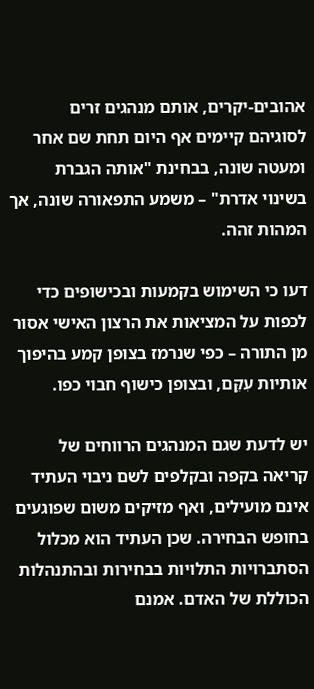אהובים-יקרים, אותם מנהגים זרים לסוגיהם קיימים אף היום תחת שם אחר ומעטה שונה, בבחינת "אותה הגברת בשינוי אדרת" – משמע התפאורה שונה, אך המהות זהה.

דעו כי השימוש בקמעות ובכישופים כדי לכפות על המציאות את הרצון האישי אסור מן התורה – כפי שנרמז בצופן קמע בהיפוך אותיות עִקֵּם, ובצופן כישוף חבוי כפו.

יש לדעת שגם המנהגים הרווחים של קריאה בקפה ובקלפים לשם ניבוי העתיד אינם מועילים, ואף מזיקים משום שפוגעים בחופש הבחירה. שכן העתיד הוא מכלול הסתברויות התלויות בבחירות ובהתנהלות הכוללת של האדם. אמנם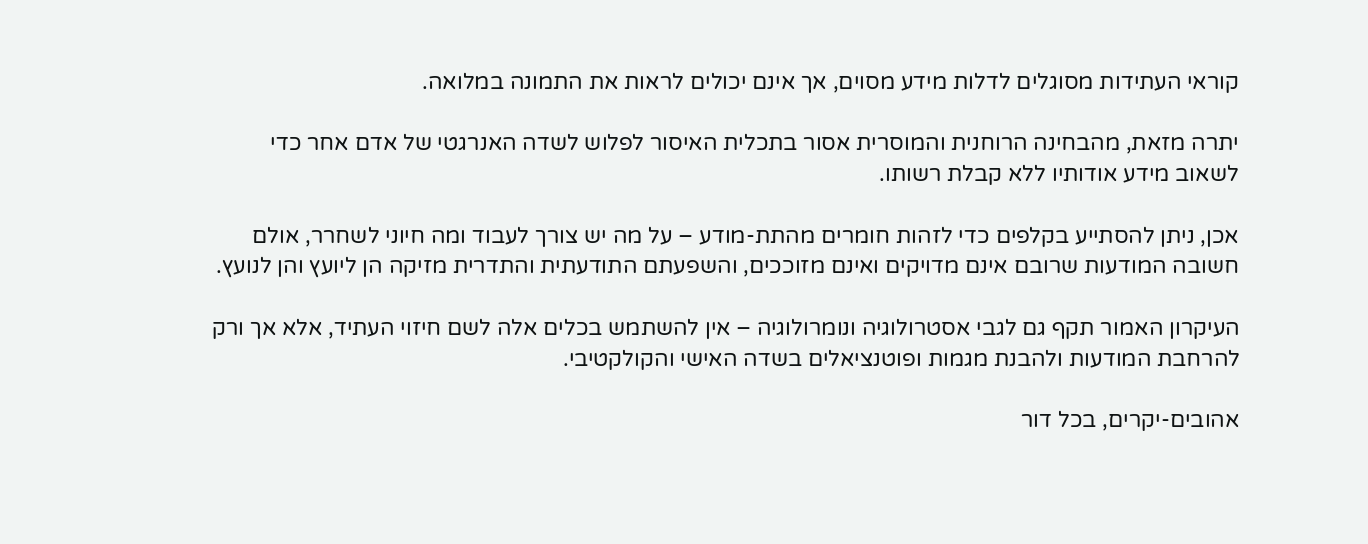קוראי העתידות מסוגלים לדלות מידע מסוים, אך אינם יכולים לראות את התמונה במלואה.

יתרה מזאת, מהבחינה הרוחנית והמוסרית אסור בתכלית האיסור לפלוש לשדה האנרגטי של אדם אחר כדי לשאוב מידע אודותיו ללא קבלת רשותו.

אכן, ניתן להסתייע בקלפים כדי לזהות חומרים מהתת-מודע – על מה יש צורך לעבוד ומה חיוני לשחרר, אולם חשובה המודעות שרובם אינם מדויקים ואינם מזוככים, והשפעתם התודעתית והתדרית מזיקה הן ליועץ והן לנועץ.

העיקרון האמור תקף גם לגבי אסטרולוגיה ונומרולוגיה – אין להשתמש בכלים אלה לשם חיזוי העתיד, אלא אך ורק להרחבת המודעות ולהבנת מגמות ופוטנציאלים בשדה האישי והקולקטיבי.

אהובים-יקרים, בכל דור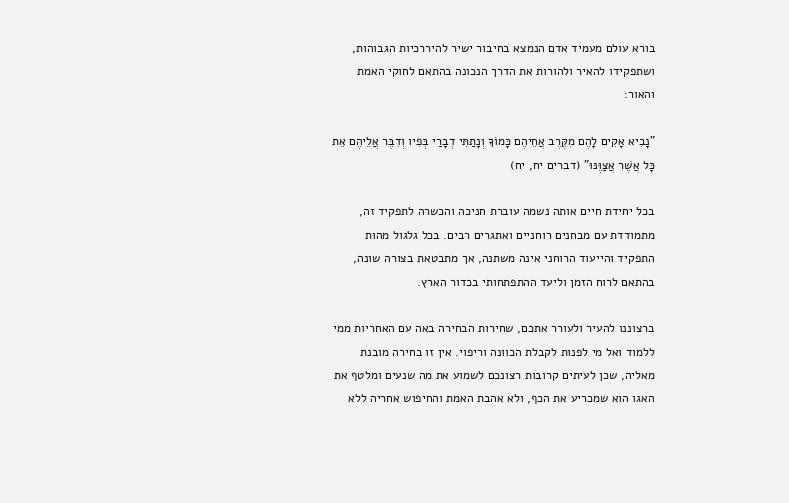בורא עולם מעמיד אדם הנמצא בחיבור ישיר להיררכיות הגבוהות, ושתפקידו להאיר ולהורות את הדרך הנכונה בהתאם לחוקי האמת והאור:

"נָבִיא אָקִים לָהֶם מִקֶּרֶב אֲחֵיהֶם כָּמוֹךָ וְנָתַתִּי דְבָרַי בְּפִיו וְדִבֶּר אֲלֵיהֶם אֵת כָּל אֲשֶׁר אֲצַוֶּנּוּ" (דברים יח, יח)

בכל יחידת חיים אותה נשמה עוברת חניכה והכשרה לתפקיד זה, מתמודדת עם מבחנים רוחניים ואתגרים רבים. בכל גלגול מהות התפקיד והייעוד הרוחני אינה משתנה, אך מתבטאת בצורה שונה, בהתאם לרוח הזמן וליעד ההתפתחותי בכדור הארץ.

ברצוננו להעיר ולעורר אתכם, שחירות הבחירה באה עם האחריות ממי ללמוד ואל מי לפנות לקבלת הכוונה וריפוי. אין זו בחירה מובנת מאליה, שכן לעיתים קרובות רצונכם לשמוע את מה שנעים ומלטף את האגו הוא שמכריע את הכף, ולא אהבת האמת והחיפוש אחריה ללא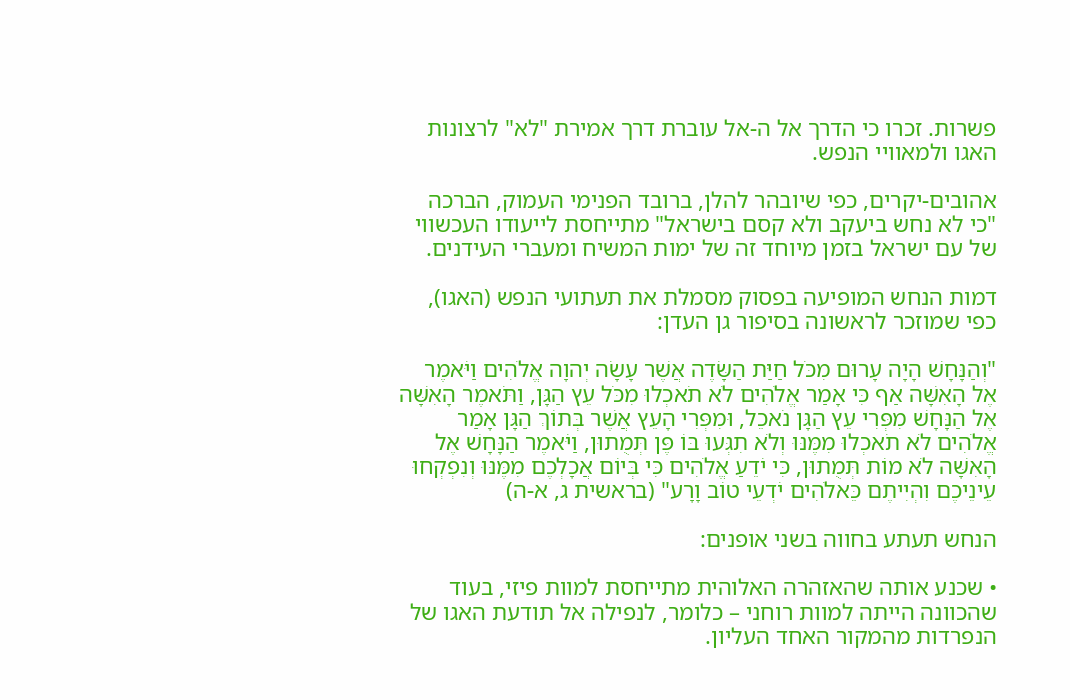פשרות. זכרו כי הדרך אל ה-אל עוברת דרך אמירת "לא" לרצונות האגו ולמאוויי הנפש.

אהובים-יקרים, כפי שיובהר להלן, ברובד הפנימי העמוק, הברכה "כי לא נחש ביעקב ולא קסם בישראל" מתייחסת לייעודו העכשווי של עם ישראל בזמן מיוחד זה של ימות המשיח ומעברי העידנים.

דמות הנחש המופיעה בפסוק מסמלת את תעתועי הנפש (האגו), כפי שמוזכר לראשונה בסיפור גן העדן:

"וְהַנָּחָשׁ הָיָה עָרוּם מִכֹּל חַיַּת הַשָּׂדֶה אֲשֶׁר עָשָׂה יְהוָה אֱלֹהִים וַיֹּאמֶר אֶל הָאִשָּׁה אַף כִּי אָמַר אֱלֹהִים לֹא תֹאכְלוּ מִכֹּל עֵץ הַגָּן, וַתֹּאמֶר הָאִשָּׁה אֶל הַנָּחָשׁ מִפְּרִי עֵץ הַגָּן נֹאכֵל, וּמִפְּרִי הָעֵץ אֲשֶׁר בְּתוֹךְ הַגָּן אָמַר אֱלֹהִים לֹא תֹאכְלוּ מִמֶּנּוּ וְלֹא תִגְּעוּ בּוֹ פֶּן תְּמֻתוּן, וַיֹּאמֶר הַנָּחָשׁ אֶל הָאִשָּׁה לֹא מוֹת תְּמֻתוּן, כִּי יֹדֵעַ אֱלֹהִים כִּי בְּיוֹם אֲכָלְכֶם מִמֶּנּוּ וְנִפְקְחוּ עֵינֵיכֶם וִהְיִיתֶם כֵּאלֹהִים יֹדְעֵי טוֹב וָרָע" (בראשית ג, א-ה)

הנחש תעתע בחווה בשני אופנים:

• שכנע אותה שהאזהרה האלוהית מתייחסת למוות פיזי, בעוד שהכוונה הייתה למוות רוחני – כלומר, לנפילה אל תודעת האגו של הנפרדות מהמקור האחד העליון.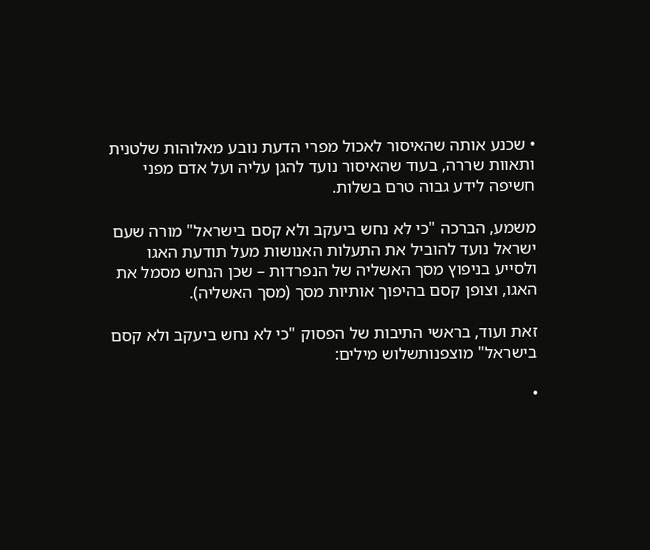• שכנע אותה שהאיסור לאכול מפרי הדעת נובע מאלוהות שלטנית ותאוות שררה, בעוד שהאיסור נועד להגן עליה ועל אדם מפני חשיפה לידע גבוה טרם בשלות.

משמע, הברכה "כי לא נחש ביעקב ולא קסם בישראל" מורה שעם ישראל נועד להוביל את התעלות האנושות מעל תודעת האגו ולסייע בניפוץ מסך האשליה של הנפרדות – שכן הנחש מסמל את האגו, וצופן קסם בהיפוך אותיות מסך (מסך האשליה).

זאת ועוד, בראשי התיבות של הפסוק "כי לא נחש ביעקב ולא קסם בישראל" מוצפנותשלוש מילים:

•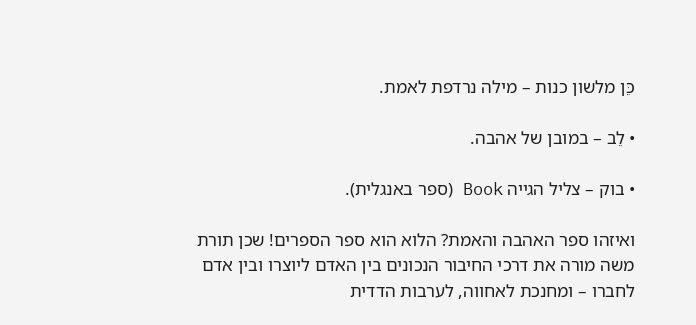כֵּן מלשון כנות – מילה נרדפת לאמת.

• לֵב – במובן של אהבה.

• בוק – צליל הגייה Book (ספר באנגלית).

ואיזהו ספר האהבה והאמת? הלוא הוא ספר הספרים! שכן תורת משה מורה את דרכי החיבור הנכונים בין האדם ליוצרו ובין אדם לחברו – ומחנכת לאחווה, לערבות הדדית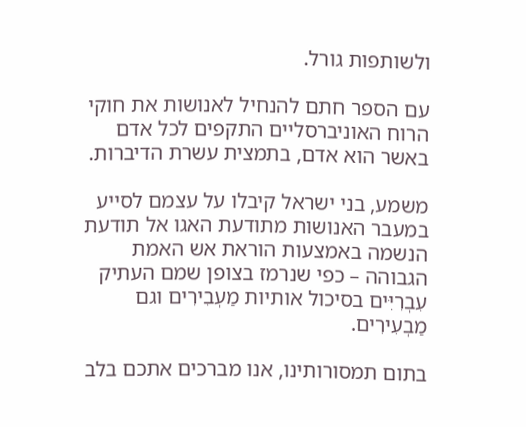ולשותפות גורל.

עם הספר חתם להנחיל לאנושות את חוקי הרוח האוניברסליים התקפים לכל אדם באשר הוא אדם, בתמצית עשרת הדיברות.

משמע, בני ישראל קיבלו על עצמם לסייע במעבר האנושות מתודעת האגו אל תודעת הנשמה באמצעות הוראת אש האמת הגבוהה – כפי שנרמז בצופן שמם העתיק עִבְרִיִּים בסיכול אותיות מַעְבִירִים וגם מַבְעִירִים.

בתום תמסורותינו, אנו מברכים אתכם בלב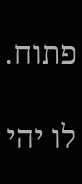פתוח.

לו יהי